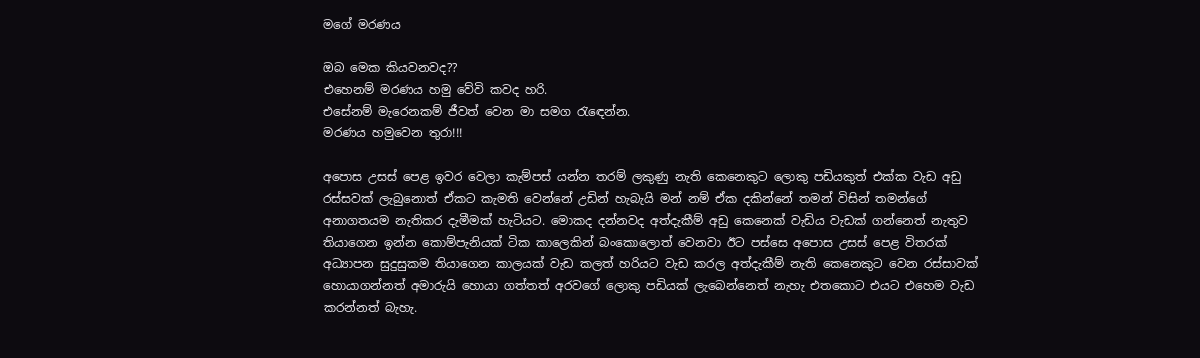මගේ මරණය

ඔබ මෙක කියවනවද??
එහෙනම් මරණය හමු වේවි කවද හරි.
එසේනම් මැරෙනකම් ජීවත් වෙන මා සමග රැඳෙන්න.
මරණය හමුවෙන තුරා!!!

අපොස උසස් පෙළ ඉවර වෙලා කැම්පස් යන්න තරම් ලකුණු නැති කෙනෙකුට ලොකු පඩියකුත් එක්ක වැඩ අඩු රස්සවක් ලැබුනොත් ඒකට කැමති වෙන්නේ උඩින් හැබැයි මන් නම් ඒක දකින්නේ තමන් විසින් තමන්ගේ අනාගතයම නැතිකර දැමීමක් හැටියට. මොකද දන්නවද අත්දැකීම් අඩු කෙනෙක් වැඩිය වැඩක් ගන්නෙත් නැතුව තියාගෙන ඉන්න කොම්පැනියක් ටික කාලෙකින් බංකොලොත් වෙනවා ඊට පස්සෙ අපොස උසස් පෙළ විතරක් අධ්‍යාපන සුදුසුකම තියාගෙන කාලයක් වැඩ කලත් හරියට වැඩ කරල අත්දැකීම් නැති කෙනෙකුට වෙන රස්සාවක් හොයාගන්නත් අමාරුයි හොයා ගත්තත් අරවගේ ලොකු පඩියක් ලැබෙන්නෙත් නැහැ එතකොට එයට එහෙම වැඩ කරන්නත් බැහැ.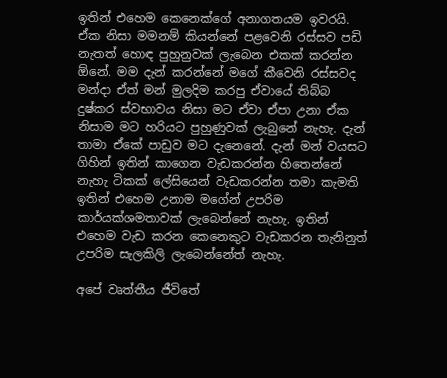ඉතින් එහෙම කෙනෙක්ගේ අනාගතයම ඉවරයි. ඒක නිසා මමනම් කියන්නේ පළවෙනි රස්සව පඩි නැතත් හොඳ පුහුනුවක් ලැබෙන එකක් කරන්න ඕනේ. මම දැන් කරන්නේ මගේ කීවෙනි රස්සවද මන්දා ඒත් මන් මුලදිම කරපු ඒවායේ තිබ්බ දුෂ්කර ස්වභාවය නිසා මට ඒවා ඒපා උනා ඒක නිසාම මට හරියට පුහුණුවක් ලැබුනේ නැහැ. දැන් තාමා ඒකේ පාඩුව මට දැනෙනේ. දැන් මන් වයසට ගිහින් ඉතින් කාගෙන වැඩකරන්න හිතෙන්නේ නැහැ ටිකක් ලේසියෙන් වැඩකරන්න තමා කැමති ඉතින් එහෙම උනාම මගේන් උපරිම කාර්යක්ශමතාවක් ලැබෙන්නේ නැහැ. ඉතින් එහෙම වැඩ කරන කෙනෙකුට වැඩකරන තැනිනුත් උපරිම සැලකිලි ලැබෙන්නේත් නැහැ.

අපේ වෘත්තීය ජීවිතේ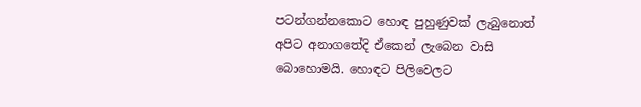පටන්ගන්නකොට හොඳ පුහුණුවක් ලැබුනොත් අපිට අනාගතේදි ඒකෙන් ලැබෙන වාසි බොහොමයි. හොඳට පිලිවෙලට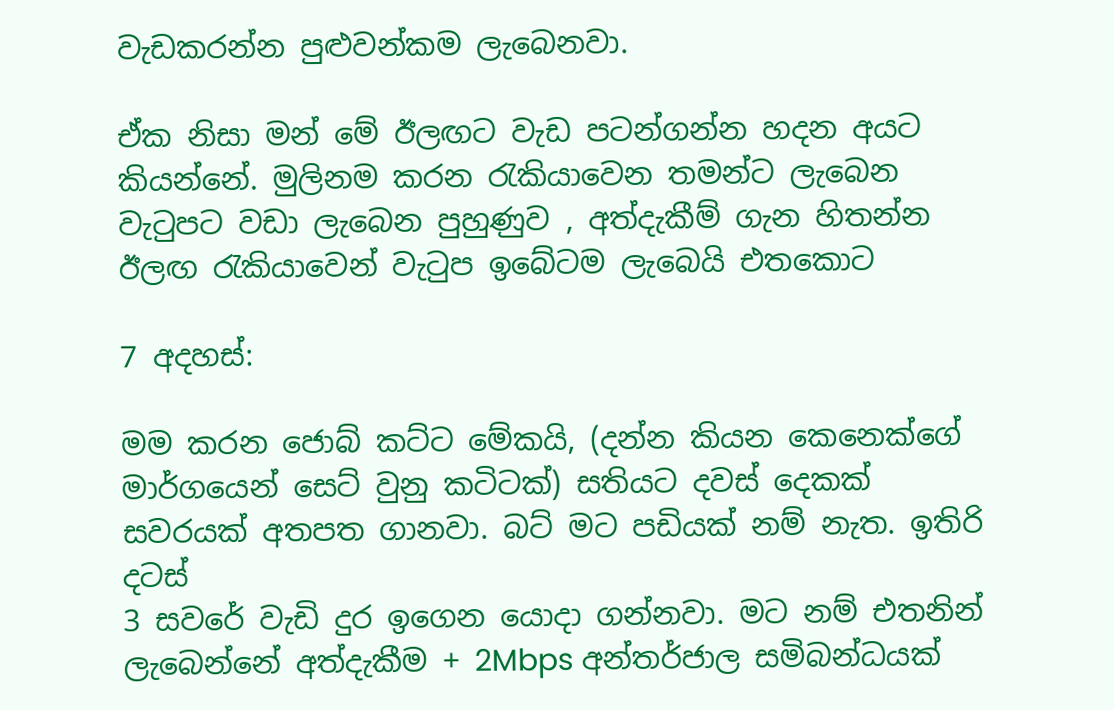වැඩකරන්න පුළුවන්කම ලැබෙනවා.

ඒක නිසා මන් මේ ඊලඟට වැඩ පටන්ගන්න හදන අයට කියන්නේ. මුලිනම කරන රැකියාවෙන තමන්ට ලැබෙන වැටුපට වඩා ලැබෙන පුහුණුව , අත්දැකීම් ගැන හිතන්න ඊලඟ රැකියාවෙන් වැටුප ඉබේටම ලැබෙයි එතකොට

7 අදහස්:

මම කරන ජොබ් කට්ට මේකයි, (දන්න කියන කෙනෙක්ගේ මාර්ගයෙන් සෙට් වුනු කටිටක්) සතියට දවස් දෙකක් සවරයක් අතපත ගානවා. බට් මට පඩියක් නම් නැත. ඉතිරි දටස්
3 ස‍වරේ වැඩි දුර ඉගෙන යොදා ගන්නවා. මට නම් එතනින් ලැබෙන්නේ අත්දැකීම + 2Mbps අන්තර්ජාල සමිබන්ධයක්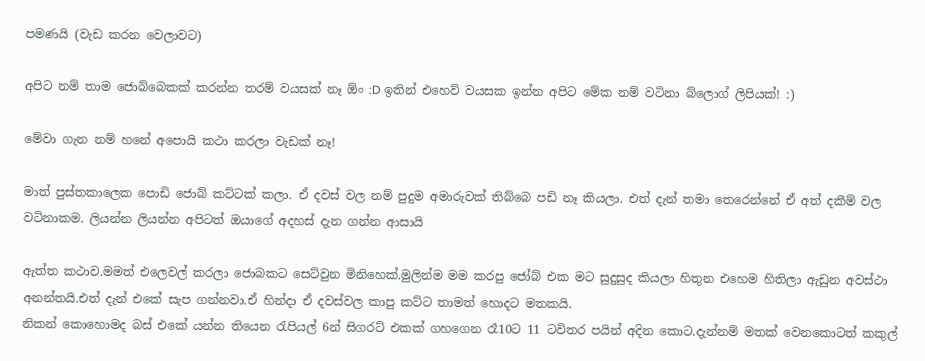පමණයි (වැඩ කරන වෙලාවට)

අපිට නම් තාම ජොබ්බෙකක් කරන්න තරම් වයසක් නෑ ඕං :D ඉතින් එහෙව් වයසක ඉන්න අපිට මේක නම් වටිනා බ්ලොග් ලිපියක්! :)

මේවා ගැන නම් හනේ අපොයි කථා කරලා වැඩක් නෑ!

මාත් පුස්තකාලෙක පොඩි ජොබ් කට්ටක් කලා. ඒ දවස් වල නම් පුදුම අමාරුවක් තිබ්බෙ පඩි නෑ කියලා. එත් දැන් තමා තෙරෙන්නේ ඒ අත් දකීම් වල වටිනාකම. ලියන්න ලියන්න අපිටත් ඔයාගේ අදහස් දැන ගන්න ආසායි

ඇත්ත කථාව.මමත් එලෙවල් කරලා ජොබකට සෙට්වුන මිනිහෙක්.මුලින්ම මම කරපු ජෝබ් එක මට සුදුසුද කියලා හිතුන එහෙම හිතිලා ඇඩුන අවස්ථා අනන්තයි.එත් දැන් එකේ සැප ගන්නවා.ඒ හින්දා ඒ දවස්වල කාපු කට්ට තාමත් හොදට මතකයි.
නිකන් කොහොමද බස් එකේ යන්න තියෙන රැපියල් 6න් සිගරට් එකක් ගහගෙන රෑ10ට 11 ටවිතර පයින් අදින කොට.දැන්නම් මතක් වෙනකොටත් කකුල්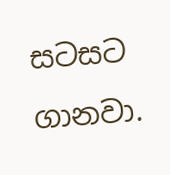සටසට ගානවා.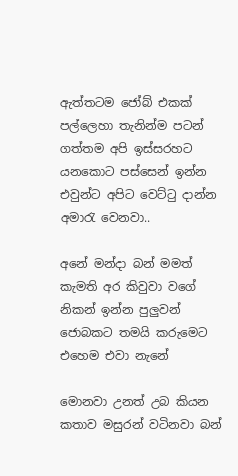ඇත්තටම ජෝබ් එකක් පල්ලෙහා තැනින්ම පටන් ගත්තම අපි ඉස්සරහට යනකොට පස්සෙන් ඉන්න එවුන්ට අපිට වෙට්ටු දාන්න අමාරැ වෙනවා..

අනේ මන්දා බන් මමත් කැමති අර කිවුවා වගේ නිකන් ඉන්න පුලුවන් ජොබකට තමයි කරුමෙට එහෙම එවා නැනේ

මොනවා උනත් උබ කියන කතාව මසුරන් වටිනවා බන්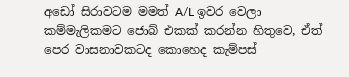අඩෝ සිරාවටම මමත් A/L ඉවර වෙලා කම්මැලිකමට ජොබ් එකක් කරන්න හිතුවෙ, ඒත් පෙර වාසනාවකටද කොහෙද කැම්පස්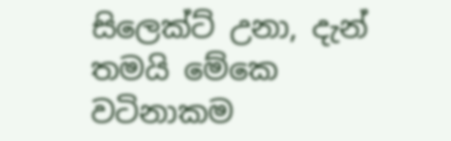සිලෙක්ට් උනා, දැන් තමයි මේකෙ වටිනාකම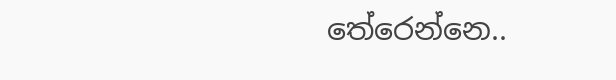තේරෙන්නෙ..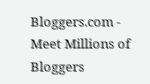Bloggers.com - Meet Millions of Bloggers